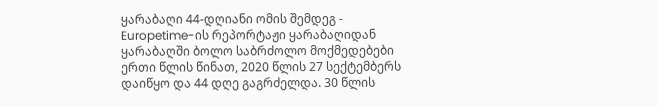ყარაბაღი 44-დღიანი ომის შემდეგ - Europetime-ის რეპორტაჟი ყარაბაღიდან
ყარაბაღში ბოლო საბრძოლო მოქმედებები ერთი წლის წინათ, 2020 წლის 27 სექტემბერს დაიწყო და 44 დღე გაგრძელდა. 30 წლის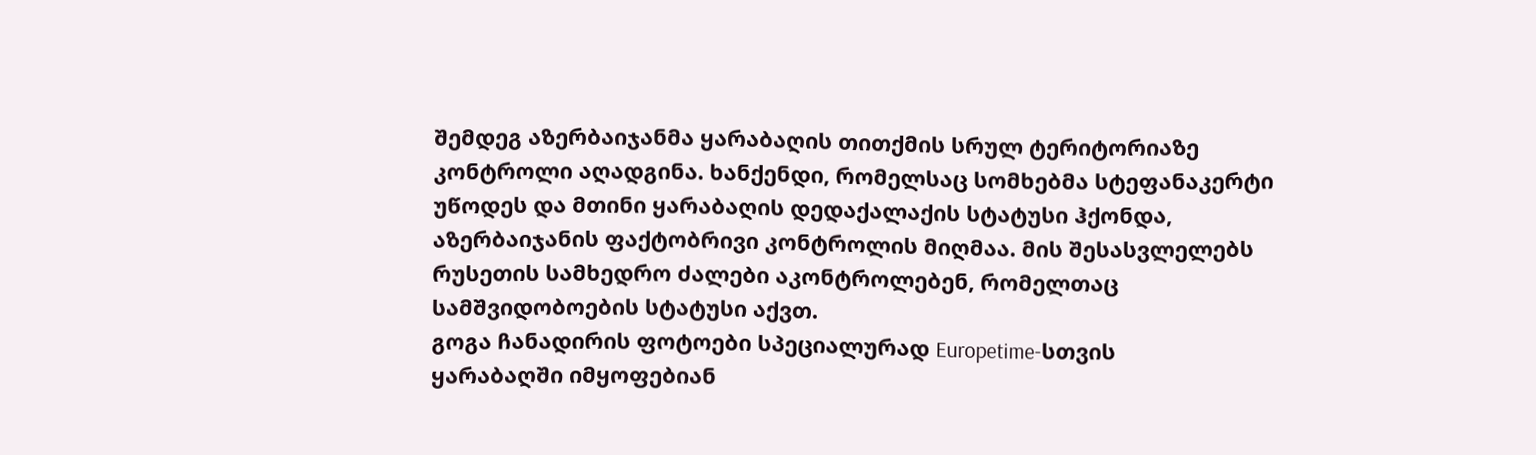შემდეგ აზერბაიჯანმა ყარაბაღის თითქმის სრულ ტერიტორიაზე კონტროლი აღადგინა. ხანქენდი, რომელსაც სომხებმა სტეფანაკერტი უწოდეს და მთინი ყარაბაღის დედაქალაქის სტატუსი ჰქონდა, აზერბაიჯანის ფაქტობრივი კონტროლის მიღმაა. მის შესასვლელებს რუსეთის სამხედრო ძალები აკონტროლებენ, რომელთაც სამშვიდობოების სტატუსი აქვთ.
გოგა ჩანადირის ფოტოები სპეციალურად Europetime-სთვის
ყარაბაღში იმყოფებიან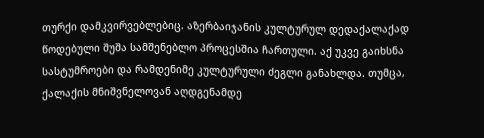თურქი დამკვირვებლებიც. აზერბაიჯანის კულტურულ დედაქალაქად წოდებული შუშა სამშენებლო პროცესშია ჩართული. აქ უკვე გაიხსნა სასტუმროები და რამდენიმე კულტურული ძეგლი განახლდა. თუმცა, ქალაქის მნიშვნელოვან აღდგენამდე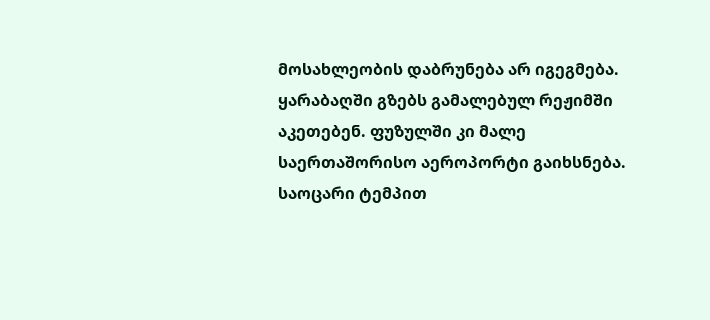მოსახლეობის დაბრუნება არ იგეგმება. ყარაბაღში გზებს გამალებულ რეჟიმში აკეთებენ. ფუზულში კი მალე საერთაშორისო აეროპორტი გაიხსნება. საოცარი ტემპით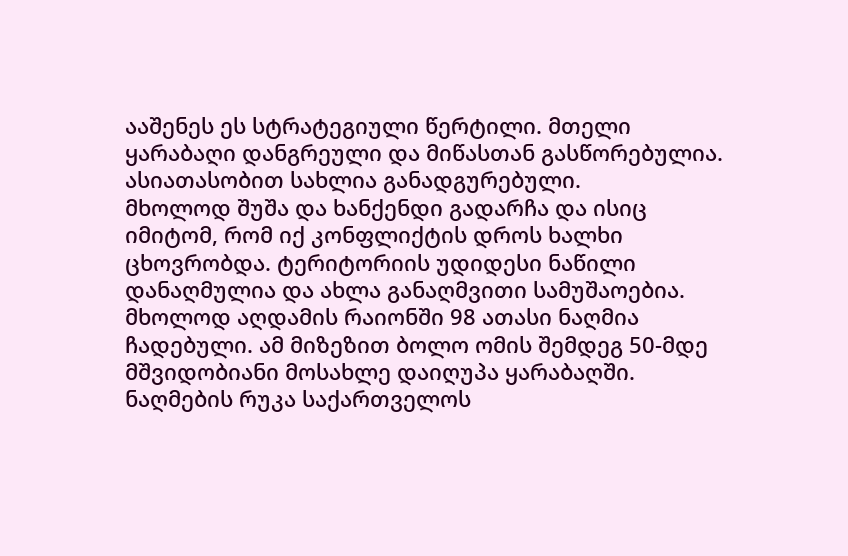ააშენეს ეს სტრატეგიული წერტილი. მთელი ყარაბაღი დანგრეული და მიწასთან გასწორებულია. ასიათასობით სახლია განადგურებული.
მხოლოდ შუშა და ხანქენდი გადარჩა და ისიც იმიტომ, რომ იქ კონფლიქტის დროს ხალხი ცხოვრობდა. ტერიტორიის უდიდესი ნაწილი დანაღმულია და ახლა განაღმვითი სამუშაოებია.
მხოლოდ აღდამის რაიონში 98 ათასი ნაღმია ჩადებული. ამ მიზეზით ბოლო ომის შემდეგ 50-მდე მშვიდობიანი მოსახლე დაიღუპა ყარაბაღში. ნაღმების რუკა საქართველოს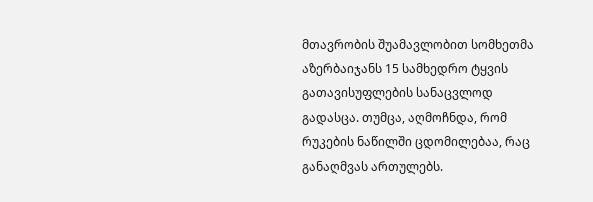მთავრობის შუამავლობით სომხეთმა აზერბაიჯანს 15 სამხედრო ტყვის გათავისუფლების სანაცვლოდ გადასცა. თუმცა, აღმოჩნდა, რომ რუკების ნაწილში ცდომილებაა, რაც განაღმვას ართულებს.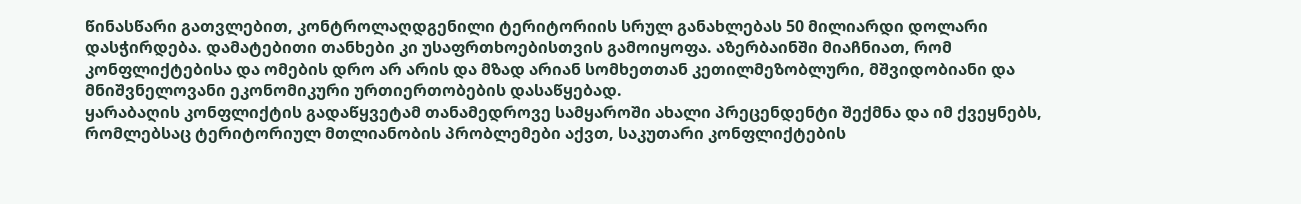წინასწარი გათვლებით, კონტროლაღდგენილი ტერიტორიის სრულ განახლებას 50 მილიარდი დოლარი დასჭირდება. დამატებითი თანხები კი უსაფრთხოებისთვის გამოიყოფა. აზერბაინში მიაჩნიათ, რომ კონფლიქტებისა და ომების დრო არ არის და მზად არიან სომხეთთან კეთილმეზობლური, მშვიდობიანი და მნიშვნელოვანი ეკონომიკური ურთიერთობების დასაწყებად.
ყარაბაღის კონფლიქტის გადაწყვეტამ თანამედროვე სამყაროში ახალი პრეცენდენტი შექმნა და იმ ქვეყნებს, რომლებსაც ტერიტორიულ მთლიანობის პრობლემები აქვთ, საკუთარი კონფლიქტების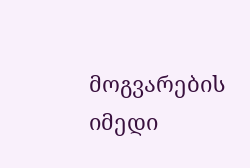მოგვარების იმედი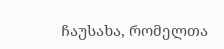ჩაუსახა, რომელთა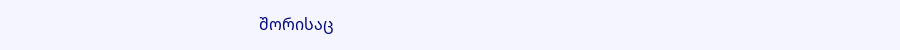შორისაც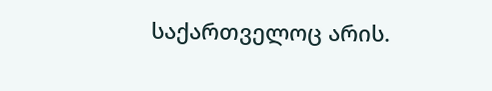საქართველოც არის.